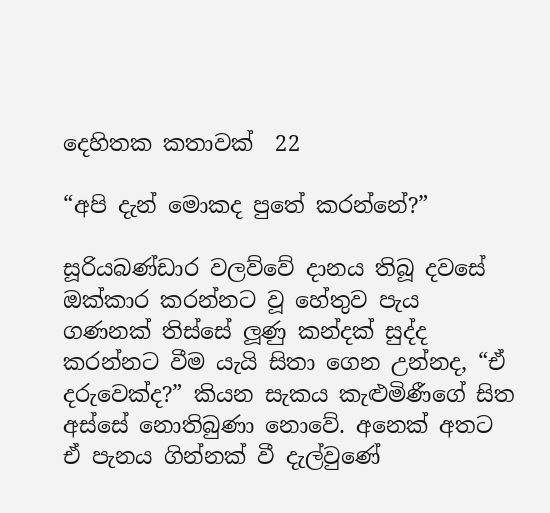දෙහිතක කතාවක්  22

“අපි දැන් මොකද පුතේ කරන්නේ?”

සූරියබණ්ඩාර වලව්වේ දානය තිබූ දවසේ ඔක්කාර කරන්නට වූ හේතුව පැය ගණනක් තිස්සේ ලූණු කන්දක් සුද්ද කරන්නට වීම යැයි සිතා ගෙන උන්නද, “ඒ දරුවෙක්ද?” කියන සැකය කැළුමිණීගේ සිත අස්සේ නොතිබුණා නොවේ. අනෙක් අතට ඒ පැනය ගින්නක් වී දැල්වුණේ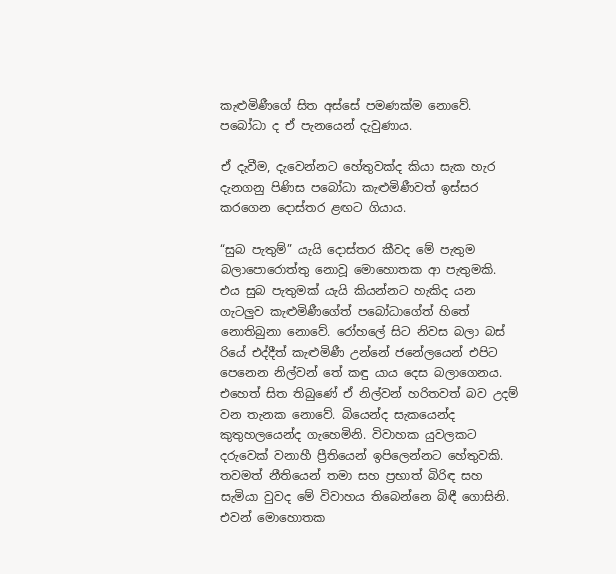කැළුමිණීගේ සිත අස්සේ පමණක්ම නොවේ. පබෝධා ද ඒ පැනයෙන් දැවුණාය.

ඒ දැවීම, දැවෙන්නට හේතුවක්ද කියා සැක හැර දැනගනු පිණිස පබෝධා කැළුමිණීවත් ඉස්සර කරගෙන දොස්තර ළඟට ගියාය.

“සුබ පැතුම්” යැයි දොස්තර කීවද මේ පැතුම බලාපොරොත්තු නොවූ මොහොතක ආ පැතුමකි. එය සුබ පැතුමක් යැයි කියන්නට හැකිද යන ගැටලුව කැළුමිණීගේත් පබෝධාගේත් හිතේ නොතිබුනා නොවේ. රෝහලේ සිට නිවස බලා බස් රියේ එද්දීත් කැළුමිණී උන්නේ ජනේලයෙන් එපිට පෙනෙන නිල්වන් තේ කඳු යාය දෙස බලාගෙනය. එහෙත් සිත තිබුණේ ඒ නිල්වන් හරිතවත් බව උදම් වන තැනක නොවේ. බියෙන්ද සැකයෙන්ද කුතුහලයෙන්ද ගැහෙමිනි. විවාහක යුවලකට දරුවෙක් වනාහී ප්‍රීතියෙන් ඉපිලෙන්නට හේතුවකි. තවමත් නීතියෙන් තමා සහ ප්‍රභාත් බිරිඳ සහ සැමියා වුවද මේ විවාහය තිබෙන්නෙ බිඳී ගොසිනි. එවන් මොහොතක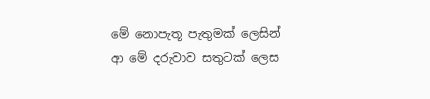මේ නොපැතූ පැතුමක් ලෙසින් ආ මේ දරුවාව සතුටක් ලෙස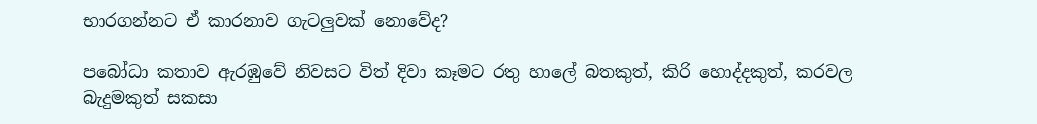භාරගන්නට ඒ කාරනාව ගැටලුවක් නොවේද?

පබෝධා කතාව ඇරඹුවේ නිවසට විත් දිවා කෑමට රතු හාලේ බතකුත්, කිරි හොද්දකුත්, කරවල බැදුමකුත් සකසා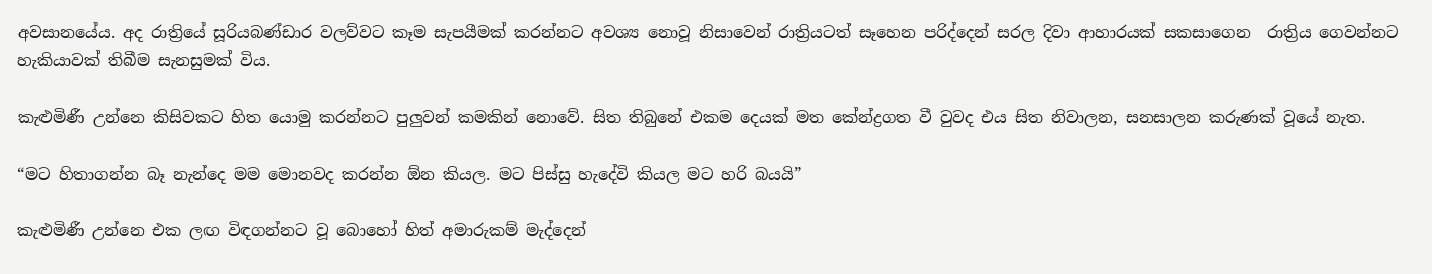අවසානයේය. අද රාත්‍රියේ සූරියබණ්ඩාර වලව්වට කෑම සැපයීමක් කරන්නට අවශ්‍ය නොවූ නිසාවෙන් රාත්‍රියටත් සෑහෙන පරිද්දෙන් සරල දිවා ආහාරයක් සකසාගෙන  රාත්‍රිය ගෙවන්නට හැකියාවක් තිබීම සැනසුමක් විය.

කැළුමිණී උන්නෙ කිසිවකට හිත යොමු කරන්නට පුලුවන් කමකින් නොවේ. සිත තිබුනේ එකම දෙයක් මත කේන්ද්‍රගත වී වුවද එය සිත නිවාලන, සනසාලන කරුණක් වූයේ නැත.

“මට හිතාගන්න බෑ නැන්දෙ මම මොනවද කරන්න ඕන කියල. මට පිස්සු හැදේවි කියල මට හරි බයයි”

කැළුමිණී උන්නෙ එක ලඟ විඳගන්නට වූ බොහෝ හිත් අමාරුකම් මැද්දෙන්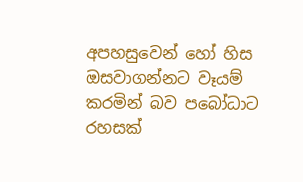අපහසුවෙන් හෝ හිස ඔසවාගන්නට වෑයම් කරමින් බව පබෝධාට රහසක්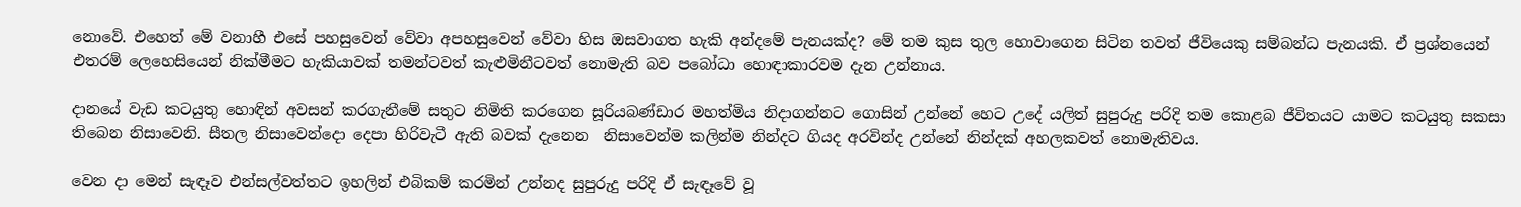නොවේ. එහෙත් මේ වනාහී එසේ පහසුවෙන් වේවා අපහසුවෙන් වේවා හිස ඔසවාගත හැකි අන්දමේ පැනයක්ද? මේ තම කුස තුල හොවාගෙන සිටින තවත් ජීවියෙකු සම්බන්ධ පැනයකි. ඒ ප්‍රශ්නයෙන් එතරම් ලෙහෙසියෙන් නික්මීමට හැකියාවක් තමන්ටවත් කැළුමිනීටවත් නොමැති බව පබෝධා හොඳාකාරවම දැන උන්නාය.

දානයේ වැඩ කටයුතු හොඳින් අවසන් කරගැනීමේ සතුට නිමිති කරගෙන සූරියබණ්ඩාර මහත්මිය නිදාගන්නට ගොසින් උන්නේ හෙට උදේ යලිත් සුපුරුදු පරිදි තම කොළබ ජීවිතයට යාමට කටයුතු සකසා තිබෙන නිසාවෙනි. සීතල නිසාවෙන්දො දෙපා හිරිවැටී ඇති බවක් දැනෙන  නිසාවෙන්ම කලින්ම නින්දට ගියද අරවින්ද උන්නේ නින්දක් අහලකවත් නොමැතිවය.

වෙන දා මෙන් සැඳෑව එන්සල්වත්තට ඉහලින් එබිකම් කරමින් උන්නද සුපුරුදු පරිදි ඒ සැඳෑවේ වූ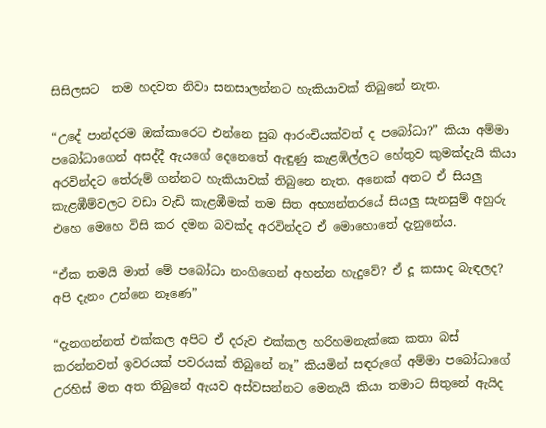සිසිලසට  තම හදවත නිවා සනසාලන්නට හැකියාවක් තිබුනේ නැත.

“උදේ පාන්දරම ඔක්කාරෙට එන්නෙ සුබ ආරංචියක්වත් ද පබෝධා?” කියා අම්මා පබෝධාගෙන් අසද්දී ඇයගේ දෙනෙතේ ඇඳුණු කැළඹිල්ලට හේතුව කුමක්දැයි කියා අරවින්දට තේරුම් ගන්නට හැකියාවක් තිබුනෙ නැත. අනෙක් අතට ඒ සියලු කැළඹීම්වලට වඩා වැඩි කැළඹීමක් තම සිත අභ්‍යන්තරයේ සියලු සැනසුම් අහුරු එහෙ මෙහෙ විසි කර දමන බවක්ද අරවින්දට ඒ මොහොතේ දැනුනේය.

“ඒක තමයි මාත් මේ පබෝධා නංගිගෙන් අහන්න හැදුවේ? ඒ දූ කසාද බැඳලද? අපි දැනං උන්නෙ නෑණෙ”

“දැනගන්නත් එක්කල අපිට ඒ දරුව එක්කල හරිහමනැක්කෙ කතා බස් කරන්නවත් ඉවරයක් පවරයක් තිබුනේ නෑ” කියමින් සඳරුගේ අම්මා පබෝධාගේ උරහිස් මත අත තිබුනේ ඇයව අස්වසන්නට මෙනැයි කියා තමාට සිතුනේ ඇයිද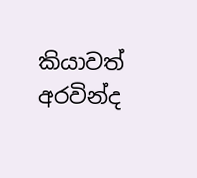කියාවත් අරවින්ද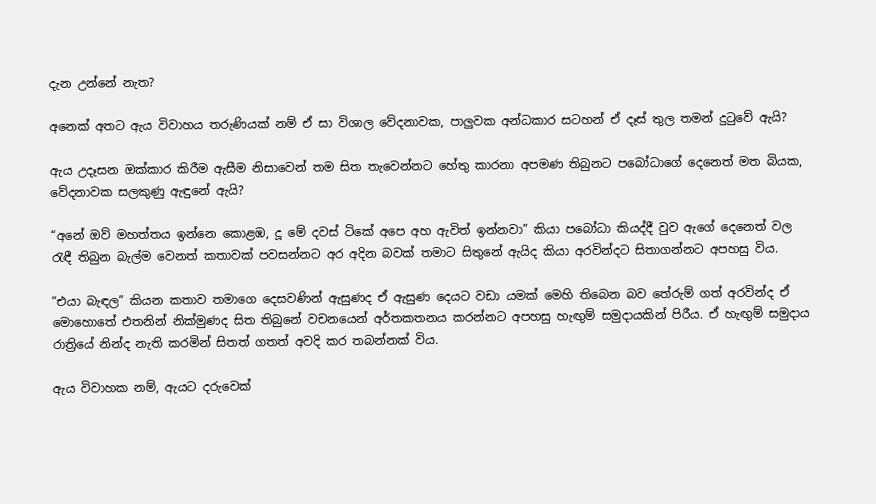දැන උන්නේ නැත?

අනෙක් අතට ඇය විවාහය තරුණියක් නම් ඒ සා විශාල වේදනාවක, පාලුවක අන්ධකාර සටහන් ඒ දෑස් තුල තමන් දුටුවේ ඇයි?

ඇය උදෑසන ඔක්කාර කිරීම ඇසීම නිසාවෙන් තම සිත තැවෙන්නට හේතු කාරනා අපමණ තිබුනට පබෝධාගේ දෙනෙත් මත බියක, වේදනාවක සලකුණු ඇඳුනේ ඇයි?

“අනේ ඔව් මහත්තය ඉන්නෙ කොළඹ, දූ මේ දවස් ටිකේ අපෙ අහ ඇවිත් ඉන්නවා” කියා පබෝධා කියද්දී වුව ඇගේ දෙනෙත් වල රැඳී තිබුන බැල්ම වෙනත් කතාවක් පවසන්නට අර අදින බවක් තමාට සිතුනේ ඇයිද කියා අරවින්දට සිතාගන්නට අපහසු විය.

“එයා බැඳල” කියන කතාව තමාගෙ දෙසවණින් ඇසුණද ඒ ඇසුණ දෙයට වඩා යමක් මෙහි තිබෙන බව තේරුම් ගත් අරවින්ද ඒ මොහොතේ එතනින් නික්මුණද සිත තිබුනේ වචනයෙන් අර්තකතනය කරන්නට අපහසු හැඟුම් සමුදායකින් පිරීය. ඒ හැඟුම් සමුදාය රාත්‍රියේ නින්ද නැති කරමින් සිතත් ගතත් අවදි කර තබන්නක් විය.

ඇය විවාහක නම්, ඇයට දරුවෙක්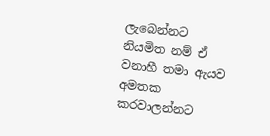ලැබෙන්නට නියමිත නම් ඒ වනාහී තමා ඇයව අමතක කරවාලන්නට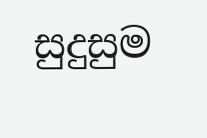සුදුසුම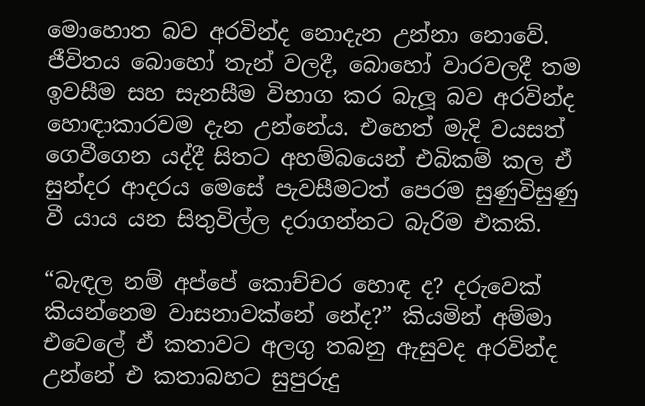මොහොත බව අරවින්ද නොදැන උන්නා නොවේ. ජීවිතය බොහෝ තැන් වලදී, බොහෝ වාරවලදී තම ඉවසීම සහ සැනසීම විභාග කර බැලූ බව අරවින්ද හොඳාකාරවම දැන උන්නේය. එහෙත් මැදි වයසත් ගෙවීගෙන යද්දී සිතට අහම්බයෙන් එබිකම් කල ඒ සුන්දර ආදරය මෙසේ පැවසීමටත් පෙරම සුණුවිසුණු වී යාය යන සිතුවිල්ල දරාගන්නට බැරිම එකකි.

“බැඳල නම් අප්පේ කොච්චර හොඳ ද? දරුවෙක් කියන්නෙම වාසනාවක්නේ නේද?” කියමින් අම්මා එවෙලේ ඒ කතාවට අලගු තබනු ඇසුවද අරවින්ද උන්නේ එ කතාබහට සුපුරුදු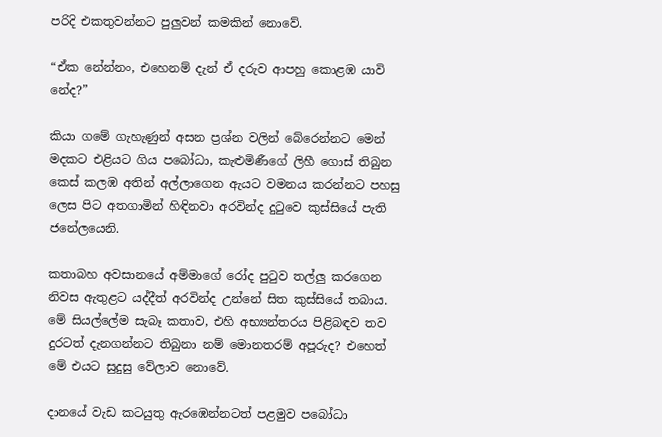පරිදි එකතුවන්නට පුලුවන් කමකින් නොවේ.

“ඒක නේන්නං, එහෙනම් දැන් ඒ දරුව ආපහු කොළඹ යාවි නේද?”

කියා ගමේ ගැහැණුන් අසන ප්‍රශ්න වලින් බේරෙන්නට මෙන් මදකට එළියට ගිය පබෝධා, කැළුමිණීගේ ලිහී ගොස් තිබුන කෙස් කලඹ අතින් අල්ලාගෙන ඇයට වමනය කරන්නට පහසු ලෙස පිට අතගාමින් හිඳිනවා අරවින්ද දුටුවෙ කුස්සියේ පැති ජනේලයෙනි.

කතාබහ අවසානයේ අම්මාගේ රෝද පුටුව තල්ලු කරගෙන නිවස ඇතුළට යද්දීත් අරවින්ද උන්නේ සිත කුස්සියේ තබාය. මේ සියල්ලේම සැබෑ කතාව, එහි අභ්‍යන්තරය පිළිබඳව තව දුරටත් දැනගන්නට තිබුනා නම් මොනතරම් අපූරුද? එහෙත් මේ එයට සුදුසු වේලාව නොවේ.

දානයේ වැඩ කටයුතු ඇරඹෙන්නටත් පළමුව පබෝධා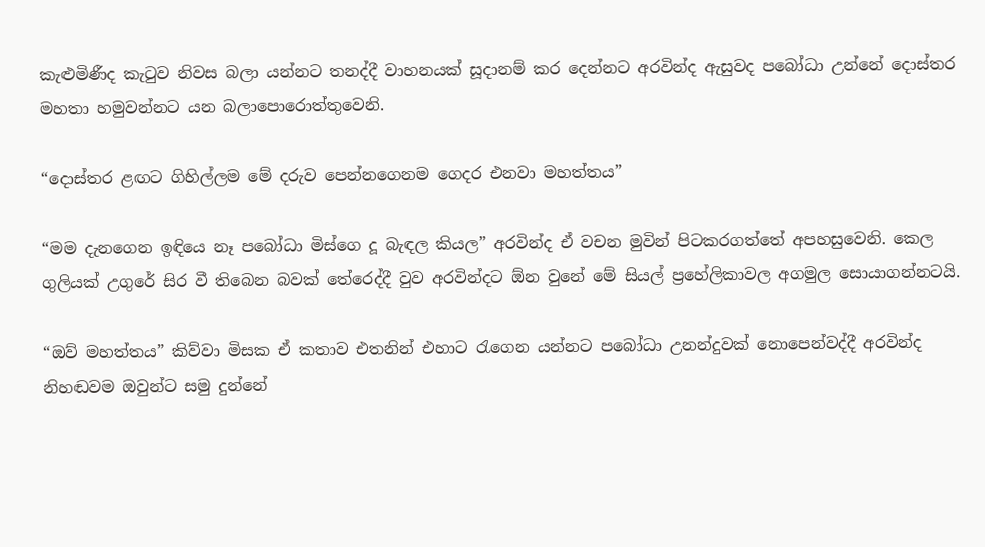කැළුමිණීද කැටුව නිවස බලා යන්නට තනද්දී වාහනයක් සූදානම් කර දෙන්නට අරවින්ද ඇසුවද පබෝධා උන්නේ දොස්තර මහතා හමුවන්නට යන බලාපොරොත්තුවෙනි.

“දොස්තර ළඟට ගිහිල්ලම මේ දරුව පෙන්නගෙනම ගෙදර එනවා මහත්තය”

“මම දැනගෙන ඉඳියෙ නෑ පබෝධා මිස්ගෙ දූ බැඳල කියල” අරවින්ද ඒ වචන මුවින් පිටකරගත්තේ අපහසුවෙනි. කෙල ගුලියක් උගුරේ සිර වී තිබෙන බවක් තේරෙද්දී වුව අරවින්දට ඕන වුනේ මේ සියල් ප්‍රහේලිකාවල අගමුල සොයාගන්නටයි.

“ඔව් මහත්තය” කිව්වා මිසක ඒ කතාව එතනින් එහාට රැගෙන යන්නට පබෝධා උනන්දුවක් නොපෙන්වද්දී අරවින්ද නිහඬවම ඔවුන්ට සමු දුන්නේ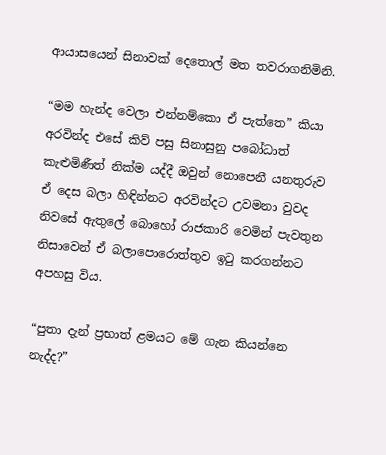ආයාසයෙන් සිනාවක් දෙතොල් මත තවරාගනිමිනි.

“මම හැන්ද වෙලා එන්නම්කො ඒ පැත්තෙ” කියා අරවින්ද එසේ කිව් පසු සිනාසුනු පබෝධාත් කැළුමිණීත් නික්ම යද්දී ඔවුන් නොපෙනී යනතුරුව ඒ දෙස බලා හිඳින්නට අරවින්දට උවමනා වුවද නිවසේ ඇතුලේ බොහෝ රාජකාරි වෙමින් පැවතුන නිසාවෙන් ඒ බලාපොරොත්තුව ඉටු කරගන්නට අපහසු විය.

“පුතා දැන් ප්‍රභාත් ළමයට මේ ගැන කියන්නෙ නැද්ද?”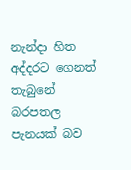නැන්දා හිත අද්දරට ගෙනත් තැබුනේ බරපතල පැනයක් බව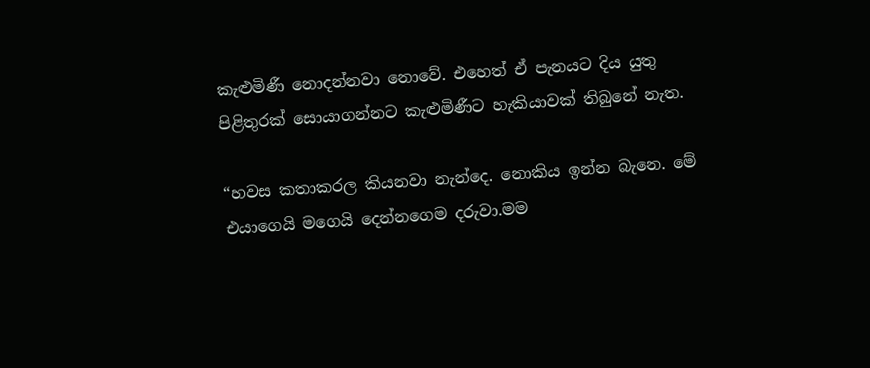කැළුමිණී නොදන්නවා නොවේ. එහෙත් ඒ පැනයට දිය යුතු පිළිතුරක් සොයාගන්නට කැළුමිණීට හැකියාවක් තිබුනේ නැත.

“හවස කතාකරල කියනවා නැන්දෙ. නොකිය ඉන්න බැනෙ. මේ එයාගෙයි මගෙයි දෙන්නගෙම දරුවා.මම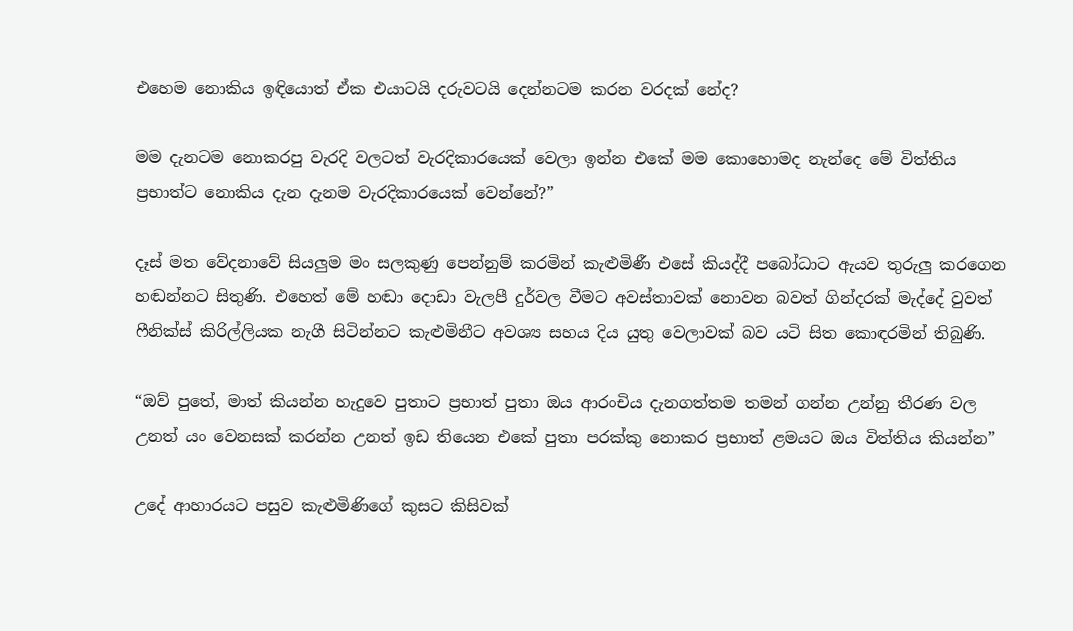එහෙම නොකිය ඉඳියොත් ඒක එයාටයි දරුවටයි දෙන්නටම කරන වරදක් නේද?

මම දැනටම නොකරපු වැරදි වලටත් වැරදිකාරයෙක් වෙලා ඉන්න එකේ මම කොහොමද නැන්දෙ මේ විත්තිය ප්‍රභාත්ට නොකිය දැන දැනම වැරදිකාරයෙක් වෙන්නේ?”

දෑස් මත වේදනාවේ සියලුම මං සලකුණු පෙන්නුම් කරමින් කැළුමිණී එසේ කියද්දී පබෝධාට ඇයව තුරුලු කරගෙන හඬන්නට සිතුණි. එහෙත් මේ හඬා දොඩා වැලපී දුර්වල වීමට අවස්තාවක් නොවන බවත් ගින්දරක් මැද්දේ වුවත් ෆීනික්ස් කිරිල්ලියක නැගී සිටින්නට කැළුමිනීට අවශ්‍ය සහය දිය යුතු වෙලාවක් බව යටි සිත කොඳරමින් තිබුණි.

“ඔව් පුතේ, මාත් කියන්න හැදුවෙ පුතාට ප්‍රභාත් පුතා ඔය ආරංචිය දැනගත්තම තමන් ගන්න උන්නු තීරණ වල උනත් යං වෙනසක් කරන්න උනත් ඉඩ තියෙන එකේ පුතා පරක්කු නොකර ප්‍රභාත් ළමයට ඔය විත්තිය කියන්න”

උදේ ආහාරයට පසුව කැළුමිණිගේ කුසට කිසිවක්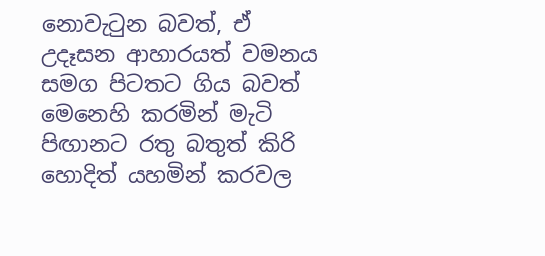නොවැටුන බවත්, ඒ උදෑසන ආහාරයත් වමනය සමග පිටතට ගිය බවත් මෙනෙහි කරමින් මැටි පිඟානට රතු බතුත් කිරි හොදිත් යහමින් කරවල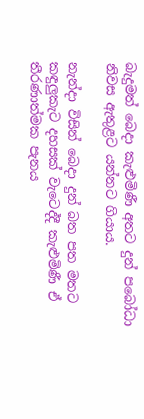බැදුමත් බෙදා කැළුමිණී අතට දුන් පබෝධා නිවස ඇතුළට යන්නට ගියාය.

නැන්දා විසින් බෙදා දුන් බත පත මතට කඳුලුකැට දහසක් වැටෙද්දී කැළුමිණී ඒ තීරණාත්මක පැනය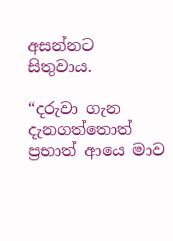අසන්නට සිතුවාය.

“දරුවා ගැන දැනගත්තොත් ප්‍රභාත් ආයෙ මාව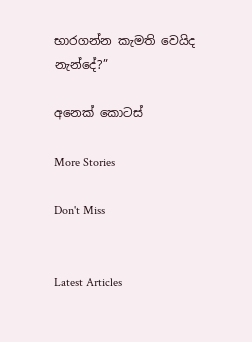භාරගන්න කැමති වෙයිද නැන්දේ?”

අනෙක් කොටස්

More Stories

Don't Miss


Latest Articles